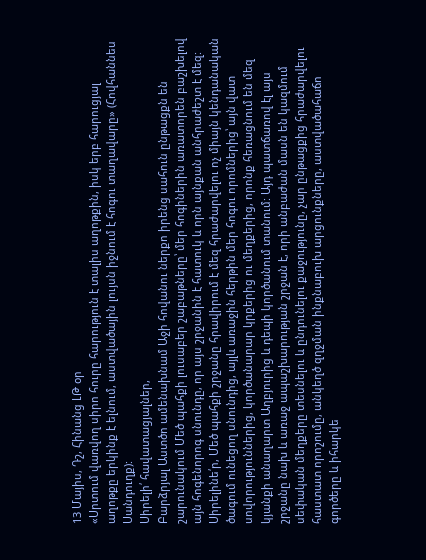13 Մայիս, Դշ, Հինանց ԼԹ օր
«Սրտում վառվող սիրո հուրը հարություն է տալիս աղոթքին, իսկ երբ հարուցյալ աղոթքը երկինք է ելնում, աստվածային լույսն իջնում է հոգու տաղավարը» (Հովհաննես Սանդուղք):
Սիրելի՛ հավատացյալներ,
Բարձրյալ Աստծո ամենախնամ Աջի հովանու ներքո իրենց սահուն ընթացքն են շարունակում Մեծ պահքի լուսաբեր շաբաթները՝ մեր հոգիներին առատորեն բաշխելով այն հոգենորոգ սնունդը, որ այս շրջանին է հատուկ և որն այնքան անհրաժեշտ է մեզ: Սիրելինե՛ր, Մեծ պահքի շրջանը հրավիրում է մեզ հրաժարվելու ոչ միայն կենդանական ծագում ունեցող սնունդից, այլև առաջին հերթին մեր հոգու որոմներից՝ այն վատ սովորություններից, կործանարար կրքերից ու մեղքերից, որոնք հեռացնում են մեզ կյանքի անաղարտ Աղբյուրից և դեպի կործանում տանում: Այդ պատճառով էլ այս շրջանը նախ և առաջ ապաշխարության շրջան է, որի անբաժան մասն են կազմում սեփական մեղքերը տեսնելու և ընդունելու քաջությունը, չար ընթացքից հրաժարվելու հաստատ որոշումը, անկեղծ զղջման ինքնաբուխ արցունքները, աստվածահաճո գործերը և իհարկե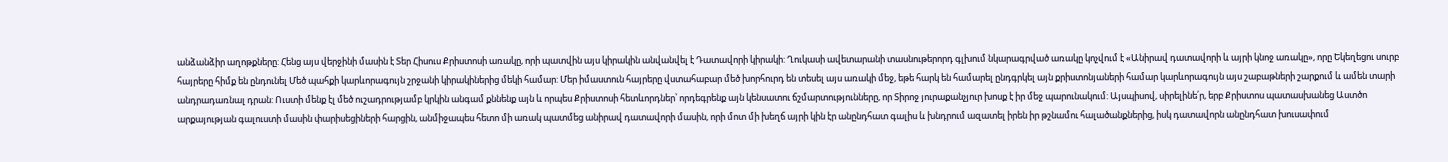անձանձիր աղոթքները: Հենց այս վերջինի մասին է Տեր Հիսուս Քրիստոսի առակը, որի պատվին այս կիրակին անվանվել է Դատավորի կիրակի: Ղուկասի ավետարանի տասնութերորդ գլխում նկարագրված առակը կոչվում է «Անիրավ դատավորի և այրի կնոջ առակը», որը Եկեղեցու սուրբ հայրերը հիմք են ընդունել Մեծ պահքի կարևորագույն շրջանի կիրակիներից մեկի համար: Մեր իմաստուն հայրերը վստահաբար մեծ խորհուրդ են տեսել այս առակի մեջ, եթե հարկ են համարել ընդգրկել այն քրիստոնյաների համար կարևորագույն այս շաբաթների շարքում և ամեն տարի անդրադառնալ դրան: Ուստի մենք էլ մեծ ուշադրությամբ կրկին անգամ քննենք այն և որպես Քրիստոսի հետևորդներ՝ որդեգրենք այն կենսատու ճշմարտությունները, որ Տիրոջ յուրաքանչյուր խոսք է իր մեջ պարունակում: Այսպիսով, սիրելինե՛ր, երբ Քրիստոս պատասխանեց Աստծո արքայության գալուստի մասին փարիսեցիների հարցին, անմիջապես հետո մի առակ պատմեց անիրավ դատավորի մասին, որի մոտ մի խեղճ այրի կին էր անընդհատ գալիս և խնդրում ազատել իրեն իր թշնամու հալածանքներից, իսկ դատավորն անընդհատ խուսափում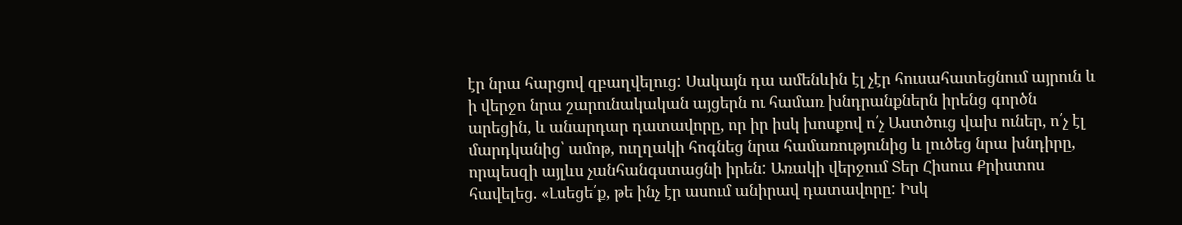էր նրա հարցով զբաղվելուց: Սակայն դա ամենևին էլ չէր հուսահատեցնում այրուն և ի վերջո նրա շարունակական այցերն ու համառ խնդրանքներն իրենց գործն արեցին, և անարդար դատավորը, որ իր իսկ խոսքով ո՛չ Աստծուց վախ ուներ, ո՛չ էլ մարդկանից՝ ամոթ, ուղղակի հոգնեց նրա համառությունից և լուծեց նրա խնդիրը, որպեսզի այլևս չանհանգստացնի իրեն: Առակի վերջում Տեր Հիսուս Քրիստոս հավելեց. «Լսեցե՛ք, թե ինչ էր ասում անիրավ դատավորը: Իսկ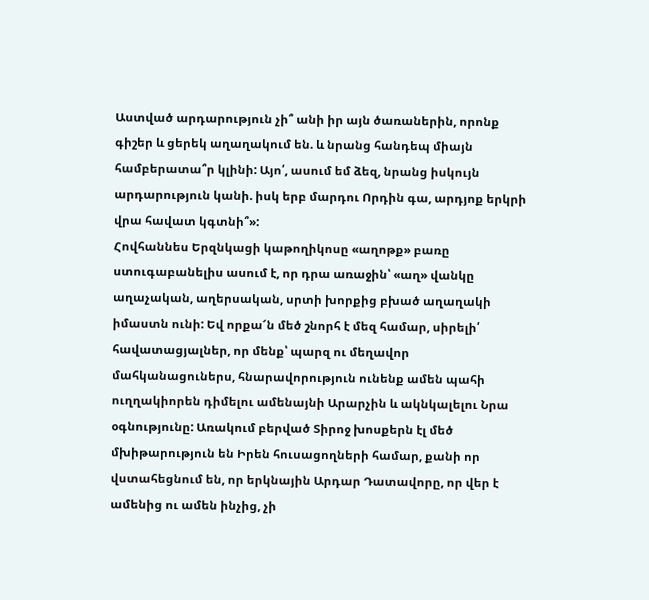Աստված արդարություն չի՞ անի իր այն ծառաներին, որոնք գիշեր և ցերեկ աղաղակում են. և նրանց հանդեպ միայն համբերատա՞ր կլինի: Այո՛, ասում եմ ձեզ, նրանց իսկույն արդարություն կանի. իսկ երբ մարդու Որդին գա, արդյոք երկրի վրա հավատ կգտնի՞»:
Հովհաննես Երզնկացի կաթողիկոսը «աղոթք» բառը ստուգաբանելիս ասում է, որ դրա առաջին՝ «աղ» վանկը աղաչական, աղերսական, սրտի խորքից բխած աղաղակի իմաստն ունի: Եվ որքա՜ն մեծ շնորհ է մեզ համար, սիրելի՛ հավատացյալներ, որ մենք՝ պարզ ու մեղավոր մահկանացուներս, հնարավորություն ունենք ամեն պահի ուղղակիորեն դիմելու ամենայնի Արարչին և ակնկալելու Նրա օգնությունը: Առակում բերված Տիրոջ խոսքերն էլ մեծ մխիթարություն են Իրեն հուսացողների համար, քանի որ վստահեցնում են, որ երկնային Արդար Դատավորը, որ վեր է ամենից ու ամեն ինչից, չի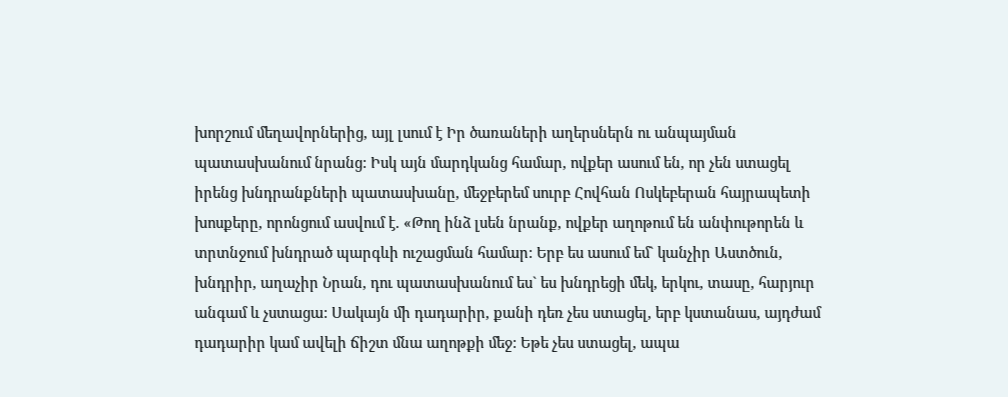խորշում մեղավորներից, այլ լսում է Իր ծառաների աղերսներն ու անպայման պատասխանում նրանց: Իսկ այն մարդկանց համար, ովքեր ասում են, որ չեն ստացել իրենց խնդրանքների պատասխանը, մեջբերեմ սուրբ Հովհան Ոսկեբերան հայրապետի խոսքերը, որոնցում ասվում է. «Թող ինձ լսեն նրանք, ովքեր աղոթում են անփութորեն և տրտնջում խնդրած պարգևի ուշացման համար: Երբ ես ասում եմ` կանչիր Աստծուն, խնդրիր, աղաչիր Նրան, դու պատասխանում ես` ես խնդրեցի մեկ, երկու, տասը, հարյուր անգամ և չստացա: Սակայն մի դադարիր, քանի դեռ չես ստացել, երբ կստանաս, այդժամ դադարիր կամ ավելի ճիշտ մնա աղոթքի մեջ: Եթե չես ստացել, ապա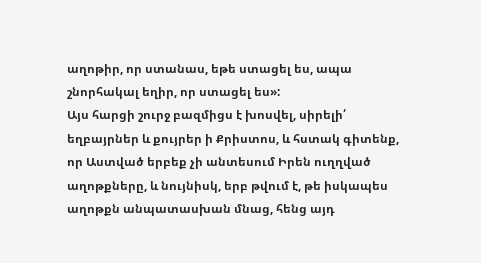աղոթիր, որ ստանաս, եթե ստացել ես, ապա շնորհակալ եղիր, որ ստացել ես»:
Այս հարցի շուրջ բազմիցս է խոսվել, սիրելի՛ եղբայրներ և քույրեր ի Քրիստոս, և հստակ գիտենք, որ Աստված երբեք չի անտեսում Իրեն ուղղված աղոթքները, և նույնիսկ, երբ թվում է, թե իսկապես աղոթքն անպատասխան մնաց, հենց այդ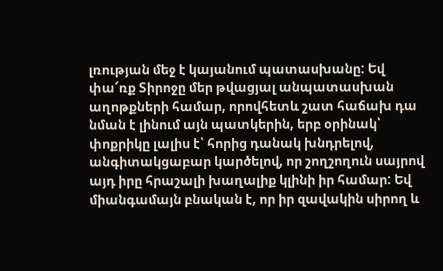լռության մեջ է կայանում պատասխանը: Եվ փա՜ռք Տիրոջը մեր թվացյալ անպատասխան աղոթքների համար, որովհետև շատ հաճախ դա նման է լինում այն պատկերին, երբ օրինակ՝ փոքրիկը լալիս է՝ հորից դանակ խնդրելով, անգիտակցաբար կարծելով, որ շողշողուն սայրով այդ իրը հրաշալի խաղալիք կլինի իր համար: Եվ միանգամայն բնական է, որ իր զավակին սիրող և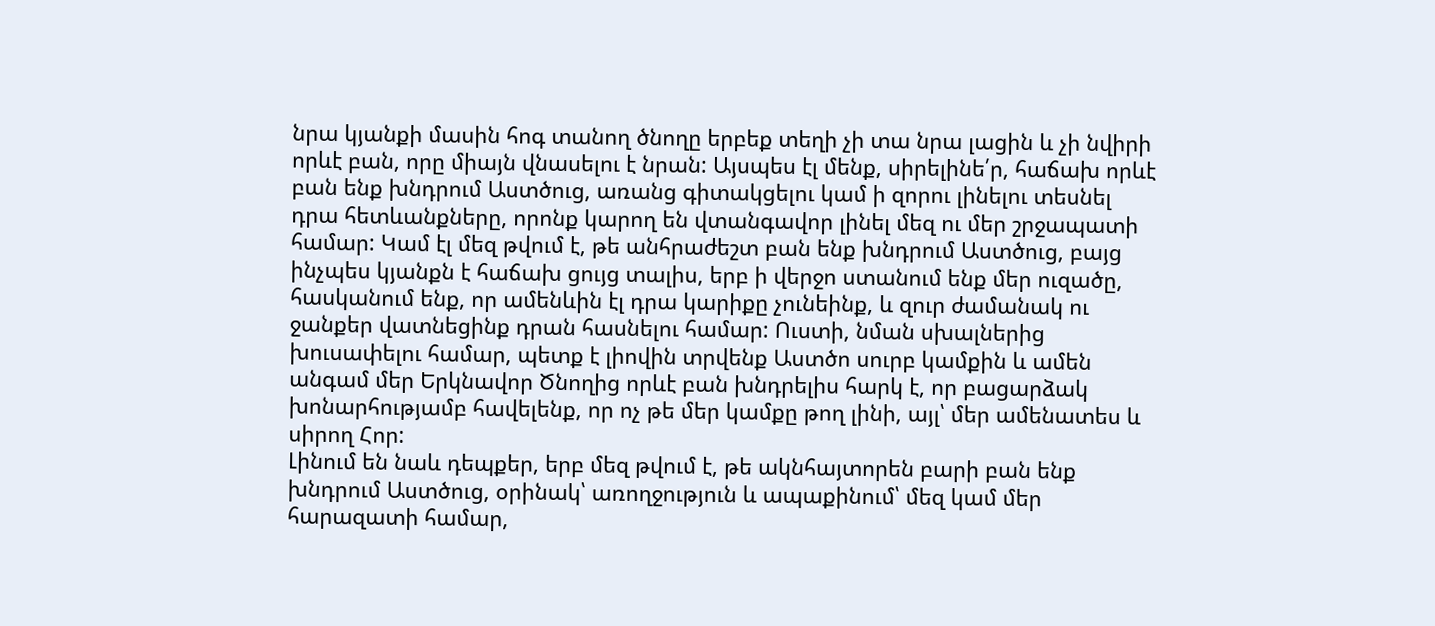նրա կյանքի մասին հոգ տանող ծնողը երբեք տեղի չի տա նրա լացին և չի նվիրի որևէ բան, որը միայն վնասելու է նրան: Այսպես էլ մենք, սիրելինե՛ր, հաճախ որևէ բան ենք խնդրում Աստծուց, առանց գիտակցելու կամ ի զորու լինելու տեսնել դրա հետևանքները, որոնք կարող են վտանգավոր լինել մեզ ու մեր շրջապատի համար: Կամ էլ մեզ թվում է, թե անհրաժեշտ բան ենք խնդրում Աստծուց, բայց ինչպես կյանքն է հաճախ ցույց տալիս, երբ ի վերջո ստանում ենք մեր ուզածը, հասկանում ենք, որ ամենևին էլ դրա կարիքը չունեինք, և զուր ժամանակ ու ջանքեր վատնեցինք դրան հասնելու համար: Ուստի, նման սխալներից խուսափելու համար, պետք է լիովին տրվենք Աստծո սուրբ կամքին և ամեն անգամ մեր Երկնավոր Ծնողից որևէ բան խնդրելիս հարկ է, որ բացարձակ խոնարհությամբ հավելենք, որ ոչ թե մեր կամքը թող լինի, այլ՝ մեր ամենատես և սիրող Հոր:
Լինում են նաև դեպքեր, երբ մեզ թվում է, թե ակնհայտորեն բարի բան ենք խնդրում Աստծուց, օրինակ՝ առողջություն և ապաքինում՝ մեզ կամ մեր հարազատի համար,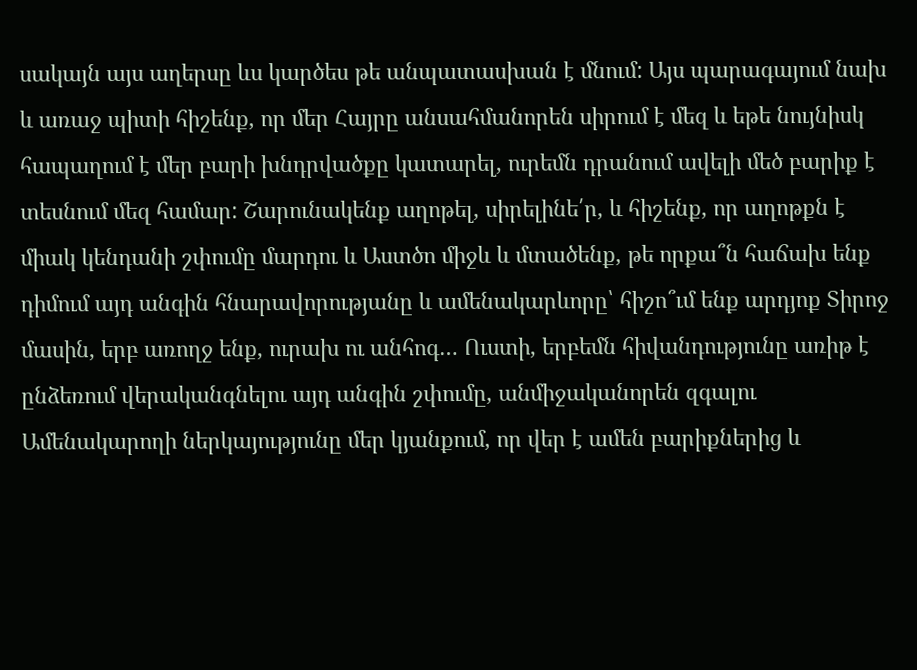սակայն այս աղերսը ևս կարծես թե անպատասխան է մնում: Այս պարագայում նախ և առաջ պիտի հիշենք, որ մեր Հայրը անսահմանորեն սիրում է մեզ և եթե նույնիսկ հապաղում է մեր բարի խնդրվածքը կատարել, ուրեմն դրանում ավելի մեծ բարիք է տեսնում մեզ համար: Շարունակենք աղոթել, սիրելինե՛ր, և հիշենք, որ աղոթքն է միակ կենդանի շփումը մարդու և Աստծո միջև և մտածենք, թե որքա՞ն հաճախ ենք դիմում այդ անգին հնարավորությանը և ամենակարևորը՝ հիշո՞ւմ ենք արդյոք Տիրոջ մասին, երբ առողջ ենք, ուրախ ու անհոգ… Ուստի, երբեմն հիվանդությունը առիթ է ընձեռում վերականգնելու այդ անգին շփումը, անմիջականորեն զգալու Ամենակարողի ներկայությունը մեր կյանքում, որ վեր է ամեն բարիքներից և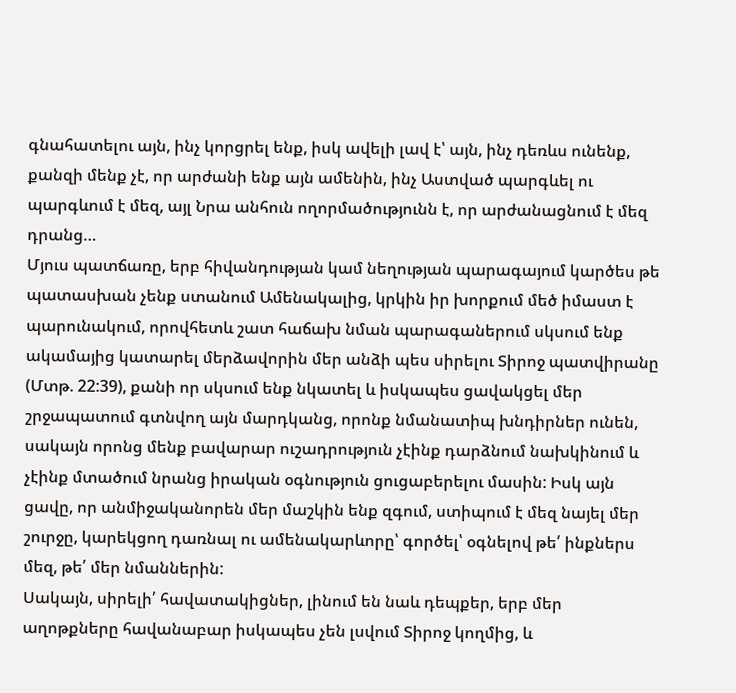գնահատելու այն, ինչ կորցրել ենք, իսկ ավելի լավ է՝ այն, ինչ դեռևս ունենք, քանզի մենք չէ, որ արժանի ենք այն ամենին, ինչ Աստված պարգևել ու պարգևում է մեզ, այլ Նրա անհուն ողորմածությունն է, որ արժանացնում է մեզ դրանց…
Մյուս պատճառը, երբ հիվանդության կամ նեղության պարագայում կարծես թե պատասխան չենք ստանում Ամենակալից, կրկին իր խորքում մեծ իմաստ է պարունակում, որովհետև շատ հաճախ նման պարագաներում սկսում ենք ակամայից կատարել մերձավորին մեր անձի պես սիրելու Տիրոջ պատվիրանը (Մտթ. 22:39), քանի որ սկսում ենք նկատել և իսկապես ցավակցել մեր շրջապատում գտնվող այն մարդկանց, որոնք նմանատիպ խնդիրներ ունեն, սակայն որոնց մենք բավարար ուշադրություն չէինք դարձնում նախկինում և չէինք մտածում նրանց իրական օգնություն ցուցաբերելու մասին: Իսկ այն ցավը, որ անմիջականորեն մեր մաշկին ենք զգում, ստիպում է մեզ նայել մեր շուրջը, կարեկցող դառնալ ու ամենակարևորը՝ գործել՝ օգնելով թե՛ ինքներս մեզ, թե՛ մեր նմաններին:
Սակայն, սիրելի՛ հավատակիցներ, լինում են նաև դեպքեր, երբ մեր աղոթքները հավանաբար իսկապես չեն լսվում Տիրոջ կողմից, և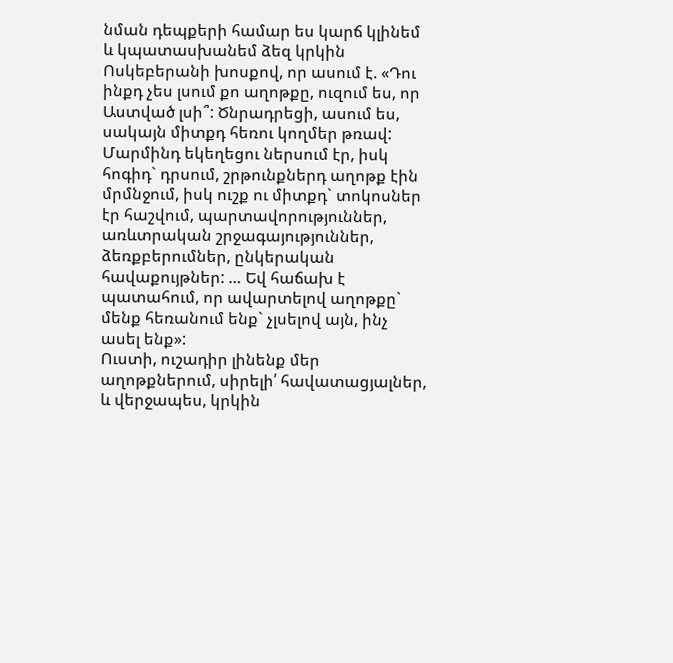նման դեպքերի համար ես կարճ կլինեմ և կպատասխանեմ ձեզ կրկին Ոսկեբերանի խոսքով, որ ասում է. «Դու ինքդ չես լսում քո աղոթքը, ուզում ես, որ Աստված լսի՞: Ծնրադրեցի, ասում ես, սակայն միտքդ հեռու կողմեր թռավ: Մարմինդ եկեղեցու ներսում էր, իսկ հոգիդ` դրսում, շրթունքներդ աղոթք էին մրմնջում, իսկ ուշք ու միտքդ` տոկոսներ էր հաշվում, պարտավորություններ, առևտրական շրջագայություններ, ձեռքբերումներ, ընկերական հավաքույթներ: … Եվ հաճախ է պատահում, որ ավարտելով աղոթքը` մենք հեռանում ենք` չլսելով այն, ինչ ասել ենք»:
Ուստի, ուշադիր լինենք մեր աղոթքներում, սիրելի՛ հավատացյալներ, և վերջապես, կրկին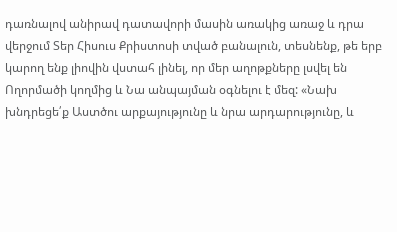դառնալով անիրավ դատավորի մասին առակից առաջ և դրա վերջում Տեր Հիսուս Քրիստոսի տված բանալուն, տեսնենք, թե երբ կարող ենք լիովին վստահ լինել, որ մեր աղոթքները լսվել են Ողորմածի կողմից և Նա անպայման օգնելու է մեզ: «Նախ խնդրեցե՛ք Աստծու արքայությունը և նրա արդարությունը, և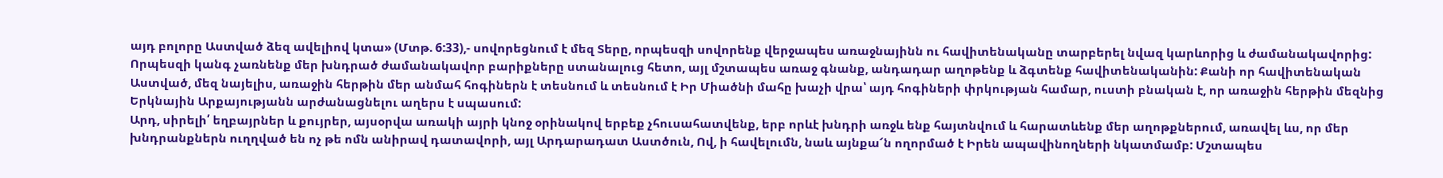այդ բոլորը Աստված ձեզ ավելիով կտա» (Մտթ. 6:33),- սովորեցնում է մեզ Տերը, որպեսզի սովորենք վերջապես առաջնայինն ու հավիտենականը տարբերել նվազ կարևորից և ժամանակավորից: Որպեսզի կանգ չառնենք մեր խնդրած ժամանակավոր բարիքները ստանալուց հետո, այլ մշտապես առաջ գնանք, անդադար աղոթենք և ձգտենք հավիտենականին: Քանի որ հավիտենական Աստված, մեզ նայելիս, առաջին հերթին մեր անմահ հոգիներն է տեսնում և տեսնում է Իր Միածնի մահը խաչի վրա՝ այդ հոգիների փրկության համար, ուստի բնական է, որ առաջին հերթին մեզնից Երկնային Արքայությանն արժանացնելու աղերս է սպասում:
Արդ, սիրելի՛ եղբայրներ և քույրեր, այսօրվա առակի այրի կնոջ օրինակով երբեք չհուսահատվենք, երբ որևէ խնդրի առջև ենք հայտնվում և հարատևենք մեր աղոթքներում, առավել ևս, որ մեր խնդրանքներն ուղղված են ոչ թե ոմն անիրավ դատավորի, այլ Արդարադատ Աստծուն, Ով, ի հավելումն, նաև այնքա՜ն ողորմած է Իրեն ապավինողների նկատմամբ: Մշտապես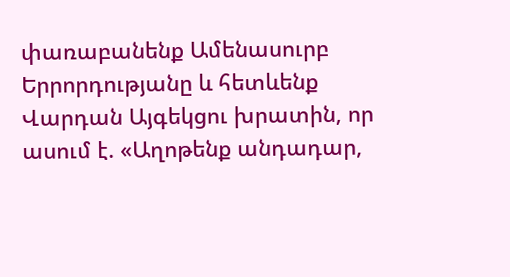փառաբանենք Ամենասուրբ Երրորդությանը և հետևենք Վարդան Այգեկցու խրատին, որ ասում է. «Աղոթենք անդադար,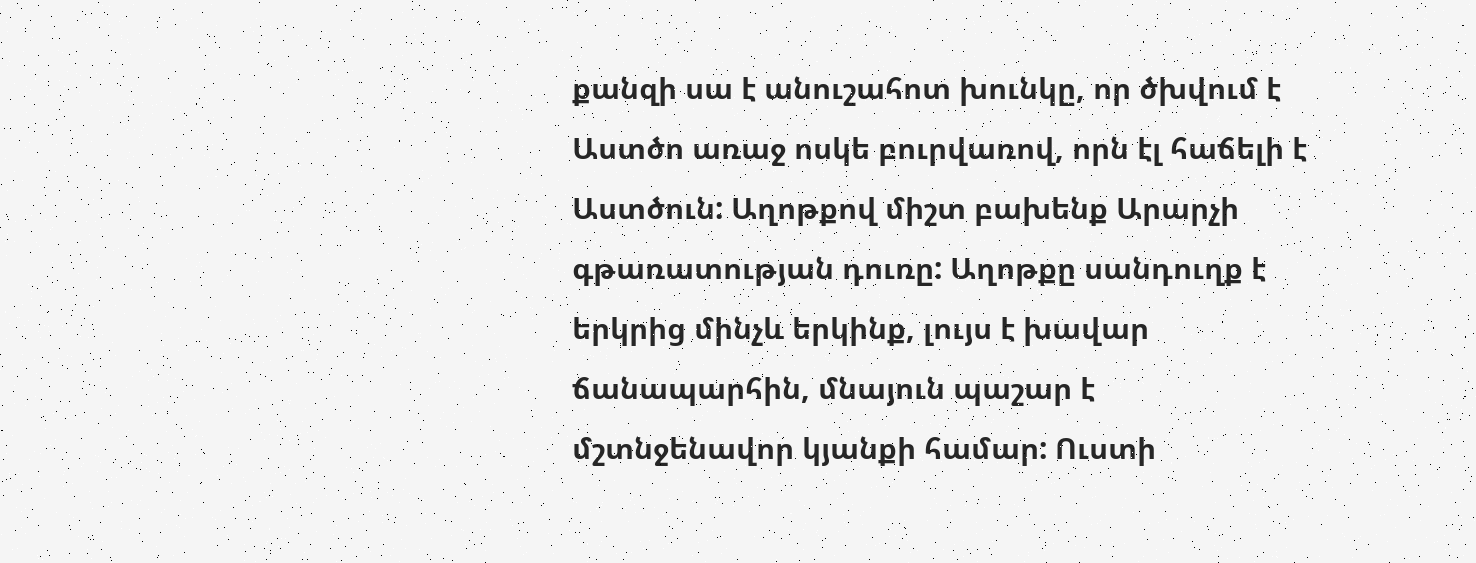քանզի սա է անուշահոտ խունկը, որ ծխվում է Աստծո առաջ ոսկե բուրվառով, որն էլ հաճելի է Աստծուն: Աղոթքով միշտ բախենք Արարչի գթառատության դուռը: Աղոթքը սանդուղք է երկրից մինչև երկինք, լույս է խավար ճանապարհին, մնայուն պաշար է մշտնջենավոր կյանքի համար: Ուստի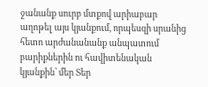ջանանք սուրբ մտքով արիաբար աղոթել այս կյանքում, որպեսզի սրանից հետո արժանանանք անպատում բարիքներին ու հավիտենական կյանքին՝ մեր Տեր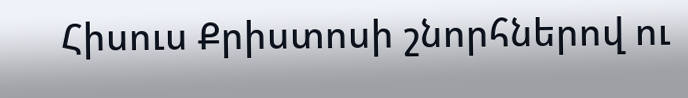Հիսուս Քրիստոսի շնորհներով ու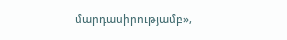մարդասիրությամբ»,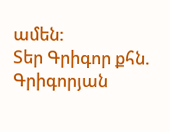ամեն:
Տեր Գրիգոր քհն. Գրիգորյան